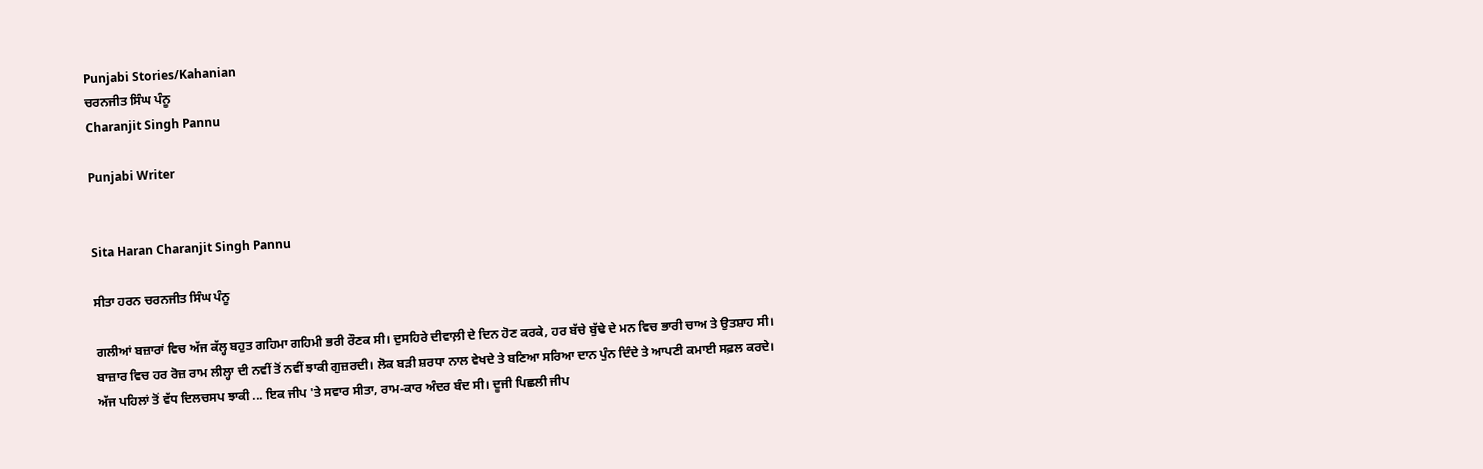Punjabi Stories/Kahanian
ਚਰਨਜੀਤ ਸਿੰਘ ਪੰਨੂ
Charanjit Singh Pannu

Punjabi Writer


Sita Haran Charanjit Singh Pannu

ਸੀਤਾ ਹਰਨ ਚਰਨਜੀਤ ਸਿੰਘ ਪੰਨੂ

ਗਲੀਆਂ ਬਜ਼ਾਰਾਂ ਵਿਚ ਅੱਜ ਕੱਲ੍ਹ ਬਹੁਤ ਗਹਿਮਾ ਗਹਿਮੀ ਭਰੀ ਰੌਣਕ ਸੀ। ਦੁਸਹਿਰੇ ਦੀਵਾਲ਼ੀ ਦੇ ਦਿਨ ਹੋਣ ਕਰਕੇ, ਹਰ ਬੱਚੇ ਬੁੱਢੇ ਦੇ ਮਨ ਵਿਚ ਭਾਰੀ ਚਾਅ ਤੇ ਉਤਸ਼ਾਹ ਸੀ।
ਬਾਜ਼ਾਰ ਵਿਚ ਹਰ ਰੋਜ਼ ਰਾਮ ਲੀਲ੍ਹਾ ਦੀ ਨਵੀਂ ਤੋਂ ਨਵੀਂ ਝਾਕੀ ਗੁਜ਼ਰਦੀ। ਲੋਕ ਬੜੀ ਸ਼ਰਧਾ ਨਾਲ ਵੇਖਦੇ ਤੇ ਬਣਿਆ ਸਰਿਆ ਦਾਨ ਪੁੰਨ ਦਿੰਦੇ ਤੇ ਆਪਣੀ ਕਮਾਈ ਸਫ਼ਲ ਕਰਦੇ।
ਅੱਜ ਪਹਿਲਾਂ ਤੋਂ ਵੱਧ ਦਿਲਚਸਪ ਝਾਕੀ ... ਇਕ ਜੀਪ 'ਤੇ ਸਵਾਰ ਸੀਤਾ, ਰਾਮ-ਕਾਰ ਅੰਦਰ ਬੰਦ ਸੀ। ਦੂਜੀ ਪਿਛਲੀ ਜੀਪ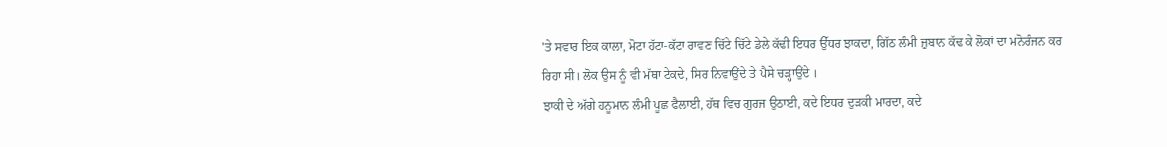'ਤੇ ਸਵਾਰ ਇਕ ਕਾਲਾ, ਮੋਟਾ ਹੱਟਾ-ਕੱਟਾ ਰਾਵਣ ਚਿੱਟੇ ਚਿੱਟੇ ਡੇਲੇ ਕੱਢੀ ਇਧਰ ਉੱਧਰ ਝਾਕਦਾ, ਗਿੱਠ ਲੰਮੀ ਜ਼ੁਬਾਨ ਕੱਢ ਕੇ ਲੋਕਾਂ ਦਾ ਮਨੋਰੰਜਨ ਕਰ ਰਿਹਾ ਸੀ। ਲੋਕ ਉਸ ਨੂੰ ਵੀ ਮੱਥਾ ਟੇਕਦੇ, ਸਿਰ ਨਿਵਾਉਂਦੇ ਤੇ ਪੈਸੇ ਚੜ੍ਹਾਉਂਦੇ ।
ਝਾਕੀ ਦੇ ਅੱਗੇ ਹਨੂਮਾਨ ਲੰਮੀ ਪੂਛ ਫੈਲਾਈ, ਹੱਥ ਵਿਚ ਗੁਰਜ ਉਠਾਈ, ਕਦੇ ਇਧਰ ਦੁੜਕੀ ਮਾਰਦਾ, ਕਦੇ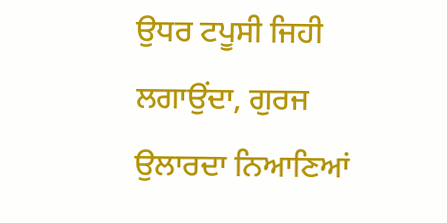ਉਧਰ ਟਪੂਸੀ ਜਿਹੀ ਲਗਾਉਂਦਾ, ਗੁਰਜ ਉਲਾਰਦਾ ਨਿਆਣਿਆਂ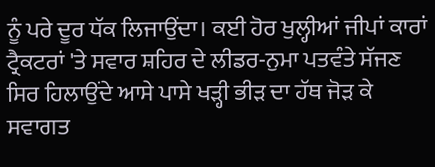ਨੂੰ ਪਰੇ ਦੂਰ ਧੱਕ ਲਿਜਾਉਂਦਾ। ਕਈ ਹੋਰ ਖੁਲ੍ਹੀਆਂ ਜੀਪਾਂ ਕਾਰਾਂ ਟ੍ਰੈਕਟਰਾਂ 'ਤੇ ਸਵਾਰ ਸ਼ਹਿਰ ਦੇ ਲੀਡਰ-ਨੁਮਾ ਪਤਵੰਤੇ ਸੱਜਣ ਸਿਰ ਹਿਲਾਉਂਦੇ ਆਸੇ ਪਾਸੇ ਖੜ੍ਹੀ ਭੀੜ ਦਾ ਹੱਥ ਜੋੜ ਕੇ ਸਵਾਗਤ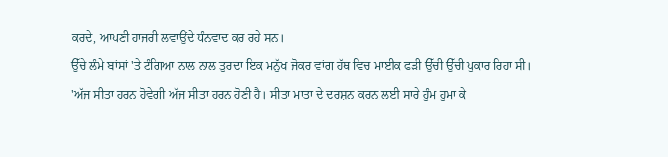ਕਰਦੇ, ਆਪਣੀ ਹਾਜਰੀ ਲਵਾਉਂਦੇ ਧੰਨਵਾਦ ਕਰ ਰਹੇ ਸਨ।
ਉੱਚੇ ਲੰਮੇ ਬਾਂਸਾਂ 'ਤੇ ਟੰਗਿਆ ਨਾਲ ਨਾਲ ਤੁਰਦਾ ਇਕ ਮਨੁੱਖ ਜੋਕਰ ਵਾਂਗ ਹੱਥ ਵਿਚ ਮਾਈਕ ਫੜੀ ਉੱਚੀ ਉੱਚੀ ਪੁਕਾਰ ਰਿਹਾ ਸੀ।
'ਅੱਜ ਸੀਤਾ ਹਰਨ ਹੋਵੇਗੀ ਅੱਜ ਸੀਤਾ ਹਰਨ ਹੋਣੀ ਹੈ। ਸੀਤਾ ਮਾਤਾ ਦੇ ਦਰਸ਼ਨ ਕਰਨ ਲਈ ਸਾਰੇ ਹੁੰਮ ਹੁਮਾ ਕੇ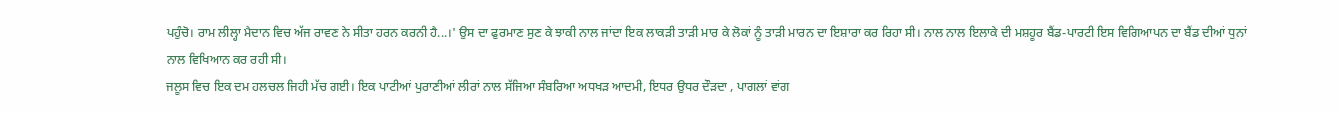ਪਹੁੰਚੋ। ਰਾਮ ਲੀਲ੍ਹਾ ਮੈਦਾਨ ਵਿਚ ਅੱਜ ਰਾਵਣ ਨੇ ਸੀਤਾ ਹਰਨ ਕਰਨੀ ਹੈ...।' ਉਸ ਦਾ ਫੁਰਮਾਣ ਸੁਣ ਕੇ ਝਾਕੀ ਨਾਲ ਜਾਂਦਾ ਇਕ ਲਾਕੜੀ ਤਾੜੀ ਮਾਰ ਕੇ ਲੋਕਾਂ ਨੂੰ ਤਾੜੀ ਮਾਰਨ ਦਾ ਇਸ਼ਾਰਾ ਕਰ ਰਿਹਾ ਸੀ। ਨਾਲ ਨਾਲ ਇਲਾਕੇ ਦੀ ਮਸ਼ਹੂਰ ਬੈਂਡ-ਪਾਰਟੀ ਇਸ ਵਿਗਿਆਪਨ ਦਾ ਬੈਂਡ ਦੀਆਂ ਧੁਨਾਂ ਨਾਲ ਵਿਖਿਆਨ ਕਰ ਰਹੀ ਸੀ।
ਜਲੂਸ ਵਿਚ ਇਕ ਦਮ ਹਲਚਲ ਜਿਹੀ ਮੱਚ ਗਈ। ਇਕ ਪਾਟੀਆਂ ਪੁਰਾਣੀਆਂ ਲੀਰਾਂ ਨਾਲ ਸੱਜਿਆ ਸੰਬਰਿਆ ਅਧਖੜ ਆਦਮੀ, ਇਧਰ ਉਧਰ ਦੌੜਦਾ , ਪਾਗਲਾਂ ਵਾਂਗ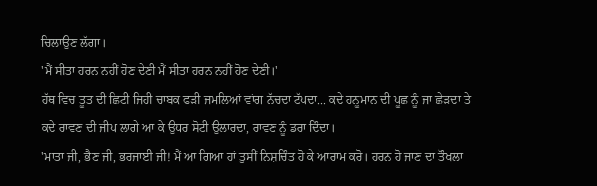ਚਿਲਾਉਣ ਲੱਗਾ।
'ਮੈਂ ਸੀਤਾ ਹਰਨ ਨਹੀਂ ਹੋਣ ਦੇਣੀ ਮੈਂ ਸੀਤਾ ਹਰਨ ਨਹੀਂ ਹੋਣ ਦੇਣੀ।'
ਹੱਥ ਵਿਚ ਤੂਤ ਦੀ ਛਿਟੀ ਜਿਹੀ ਚਾਬਕ ਫੜੀ ਜਮਲਿਆਂ ਵਾਂਗ ਨੱਚਦਾ ਟੱਪਦਾ... ਕਦੇ ਹਨੂਮਾਨ ਦੀ ਪੂਛ ਨੂੰ ਜਾ ਛੇੜਦਾ ਤੇ ਕਦੇ ਰਾਵਣ ਦੀ ਜੀਪ ਲਾਗੇ ਆ ਕੇ ਉਧਰ ਸੋਟੀ ਉਲਾਰਦਾ, ਰਾਵਣ ਨੂੰ ਡਰਾ ਦਿੰਦਾ।
'ਮਾਤਾ ਜੀ, ਭੈਣ ਜੀ, ਭਰਜਾਈ ਜੀ! ਮੈਂ ਆ ਗਿਆ ਹਾਂ ਤੁਸੀਂ ਨਿਸ਼ਚਿੰਤ ਹੋ ਕੇ ਆਰਾਮ ਕਰੋ। ਹਰਨ ਹੋ ਜਾਣ ਦਾ ਤੌਖਲਾ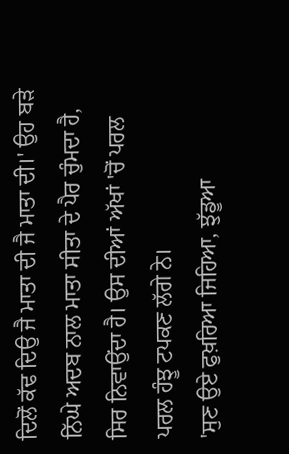ਦਿਲੋਂ ਕੱਢ ਦਿਉ ਜੈ ਮਾਤਾ ਦੀ ਜੈ ਮਾਤਾ ਦੀ।' ਉਹ ਬੜੇ ਨਿੱਘੇ ਅਦਬ ਨਾਲ ਮਾਤਾ ਸੀਤਾ ਦੇ ਪੈਰ ਚੁੰਮਦਾ ਹੈ, ਸਿਰ ਨਿਵਾਉਂਦਾ ਹੈ। ਉਸ ਦੀਆਂ ਅੱਖਾਂ 'ਚੋਂ ਪਰਲ ਪਰਲ ਹੰਝੂ ਟਪਕਣ ਲੱਗੇ ਨੇ।
'ਸੁਣ ਉਏ ਫੁਖ਼ਰਿਆ ਜਿਹਿਆ, ਝੁੱਡੂਆ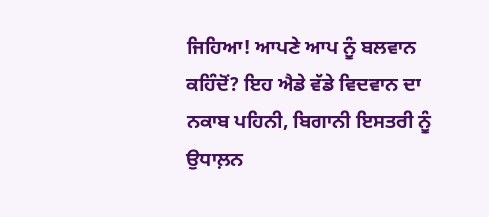ਜਿਹਿਆ! ਆਪਣੇ ਆਪ ਨੂੰ ਬਲਵਾਨ ਕਹਿੰਦੋਂ? ਇਹ ਐਡੇ ਵੱਡੇ ਵਿਦਵਾਨ ਦਾ ਨਕਾਬ ਪਹਿਨੀ, ਬਿਗਾਨੀ ਇਸਤਰੀ ਨੂੰ ਉਧਾਲ਼ਨ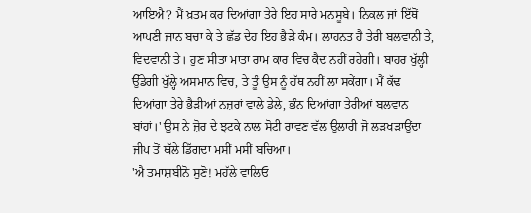ਆਇਐ? ਮੈਂ ਖ਼ਤਮ ਕਰ ਦਿਆਂਗਾ ਤੇਰੇ ਇਹ ਸਾਰੇ ਮਨਸੂਬੇ। ਨਿਕਲ ਜਾਂ ਇੱਥੋਂ ਆਪਣੀ ਜਾਨ ਬਚਾ ਕੇ ਤੇ ਛੱਡ ਦੇਹ ਇਹ ਭੈੜੇ ਕੰਮ। ਲਾਹਨਤ ਹੈ ਤੇਰੀ ਬਲਵਾਨੀ ਤੇ, ਵਿਦਵਾਨੀ ਤੇ। ਹੁਣ ਸੀਤਾ ਮਾਤਾ ਰਾਮ ਕਾਰ ਵਿਚ ਕੈਦ ਨਹੀਂ ਰਹੇਗੀ। ਬਾਹਰ ਖੁੱਲ੍ਹੀ ਉੱਡੇਗੀ ਖੁੱਲ੍ਹੇ ਅਸਮਾਨ ਵਿਚ, ਤੇ ਤੂੰ ਉਸ ਨੂੰ ਹੱਥ ਨਹੀਂ ਲਾ ਸਕੇਂਗਾ। ਮੈਂ ਕੱਢ ਦਿਆਂਗਾ ਤੇਰੇ ਭੈੜੀਆਂ ਨਜ਼ਰਾਂ ਵਾਲੇ ਡੇਲੇ, ਭੰਨ ਦਿਆਂਗਾ ਤੇਰੀਆਂ ਬਲਵਾਨ ਬਾਂਹਾਂ।' ਉਸ ਨੇ ਜ਼ੋਰ ਦੇ ਝਟਕੇ ਨਾਲ ਸੋਟੀ ਰਾਵਣ ਵੱਲ ਉਲਾਰੀ ਜੋ ਲੜਖੜਾਉਂਦਾ ਜੀਪ ਤੋਂ ਥੱਲੇ ਡਿੱਗਦਾ ਮਸੀਂ ਮਸੀਂ ਬਚਿਆ।
'ਐ ਤਮਾਸ਼ਬੀਨੋ ਸੁਣੋ! ਮਹੱਲੇ ਵਾਲਿਓ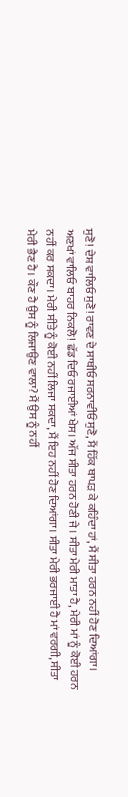ਸੁਣੋ! ਦੇਸ਼ ਵਾਲਿਓ ਸੁਣੋ! ਰਾਵਣ ਦੇ ਸਾਥੀਓ ਸਰਨਾਵੀਓਂ ਸੁਣੋ, ਮੈਂ ਹਿੱਕ ਥਾਪੜ ਕੇ ਕਹਿੰਦਾ ਹਾਂ, ਮੈਂ ਸੀਤਾ ਹਰਨ ਨਹੀਂ ਹੋਣ ਦਿਆਂਗਾ। ਅਣਖਾਂ ਵਾਲਿਓ ਬਾਹਰ ਨਿਕਲੋ! ਛੱਡ ਦਿਓ ਰਜਾਈਆਂ ਖੇਸ। ਅੱਜ ਸੀਤਾ ਹਰਨ ਹੋਣੀ ਜੇ। ਸੀਤਾ ਮੇਰੀ ਮਾਤਾ ਹੈ, ਮੇਰੀ ਮਾਂ ਨੂੰ ਕੋਈ ਹਰਨ ਨਹੀਂ ਕਰ ਸਕਦਾ। ਮੇਰੀ ਸੀਤੇ ਨੂੰ ਕੋਈ ਨਹੀਂ ਲਿਜਾ ਸਕਦਾ, ਮੈਂ ਇਹ ਨਹੀਂ ਹੋਣ ਦਿਆਂਗਾ। ਸੀਤਾ ਮੇਰੀ ਭਰਜਾਈ ਹੈ ਮਾਂ ਵਰਗੀ, ਸੀਤਾ ਮੇਰੀ ਭੈਣ ਹੈ। ਕੌਣ ਹੈ ਉਸ ਨੂੰ ਲਿਜਾਉਣ ਵਾਲਾ? ਮੈਂ ਉਸ ਨੂੰ ਨਹੀਂ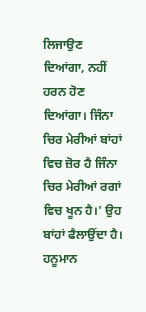ਲਿਜਾਉਣ ਦਿਆਂਗਾ, ਨਹੀਂ ਹਰਨ ਹੋਣ ਦਿਆਂਗਾ। ਜਿੰਨਾ ਚਿਰ ਮੇਰੀਆਂ ਬਾਂਹਾਂ ਵਿਚ ਜ਼ੋਰ ਹੈ ਜਿੰਨਾ ਚਿਰ ਮੇਰੀਆਂ ਰਗਾਂ ਵਿਚ ਖੂਨ ਹੈ।' ਉਹ ਬਾਂਹਾਂ ਫੈਲਾਉਂਦਾ ਹੈ।
ਹਨੂਮਾਨ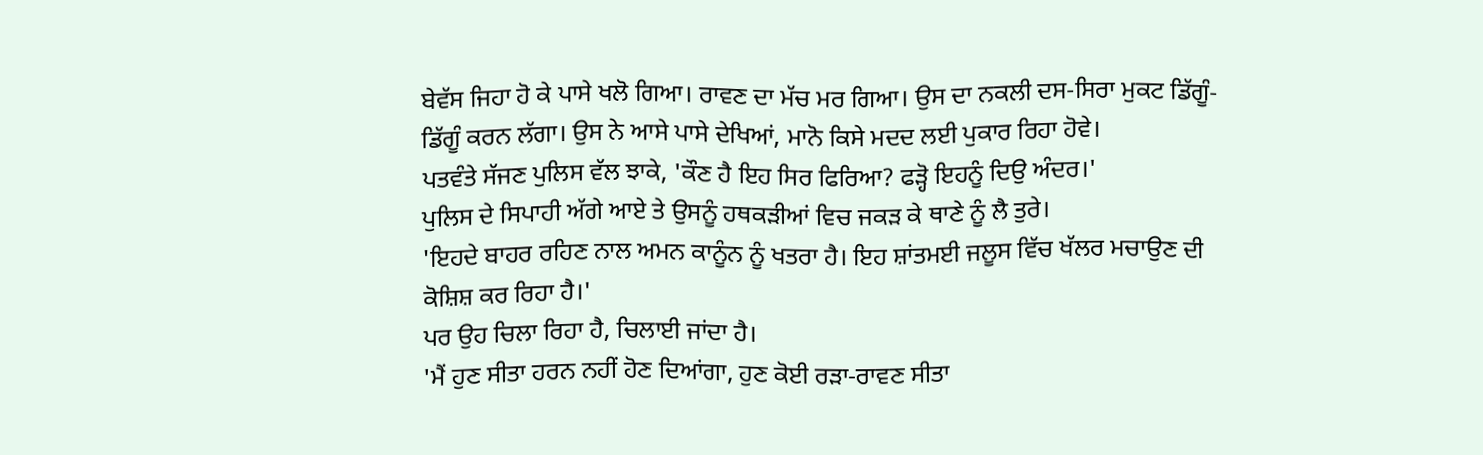ਬੇਵੱਸ ਜਿਹਾ ਹੋ ਕੇ ਪਾਸੇ ਖਲੋ ਗਿਆ। ਰਾਵਣ ਦਾ ਮੱਚ ਮਰ ਗਿਆ। ਉਸ ਦਾ ਨਕਲੀ ਦਸ-ਸਿਰਾ ਮੁਕਟ ਡਿੱਗੂੰ-ਡਿੱਗੂੰ ਕਰਨ ਲੱਗਾ। ਉਸ ਨੇ ਆਸੇ ਪਾਸੇ ਦੇਖਿਆਂ, ਮਾਨੋ ਕਿਸੇ ਮਦਦ ਲਈ ਪੁਕਾਰ ਰਿਹਾ ਹੋਵੇ।
ਪਤਵੰਤੇ ਸੱਜਣ ਪੁਲਿਸ ਵੱਲ ਝਾਕੇ, 'ਕੌਣ ਹੈ ਇਹ ਸਿਰ ਫਿਰਿਆ? ਫੜ੍ਹੋ ਇਹਨੂੰ ਦਿਉ ਅੰਦਰ।'
ਪੁਲਿਸ ਦੇ ਸਿਪਾਹੀ ਅੱਗੇ ਆਏ ਤੇ ਉਸਨੂੰ ਹਥਕੜੀਆਂ ਵਿਚ ਜਕੜ ਕੇ ਥਾਣੇ ਨੂੰ ਲੈ ਤੁਰੇ।
'ਇਹਦੇ ਬਾਹਰ ਰਹਿਣ ਨਾਲ ਅਮਨ ਕਾਨੂੰਨ ਨੂੰ ਖਤਰਾ ਹੈ। ਇਹ ਸ਼ਾਂਤਮਈ ਜਲੂਸ ਵਿੱਚ ਖੱਲਰ ਮਚਾਉਣ ਦੀ ਕੋਸ਼ਿਸ਼ ਕਰ ਰਿਹਾ ਹੈ।'
ਪਰ ਉਹ ਚਿਲਾ ਰਿਹਾ ਹੈ, ਚਿਲਾਈ ਜਾਂਦਾ ਹੈ।
'ਮੈਂ ਹੁਣ ਸੀਤਾ ਹਰਨ ਨਹੀਂ ਹੋਣ ਦਿਆਂਗਾ, ਹੁਣ ਕੋਈ ਰੜਾ-ਰਾਵਣ ਸੀਤਾ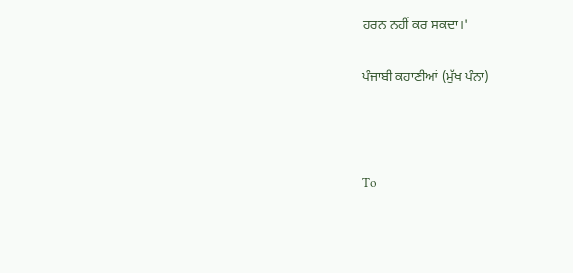ਹਰਨ ਨਹੀਂ ਕਰ ਸਕਦਾ।'

ਪੰਜਾਬੀ ਕਹਾਣੀਆਂ (ਮੁੱਖ ਪੰਨਾ)



To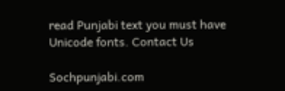read Punjabi text you must have Unicode fonts. Contact Us

Sochpunjabi.com